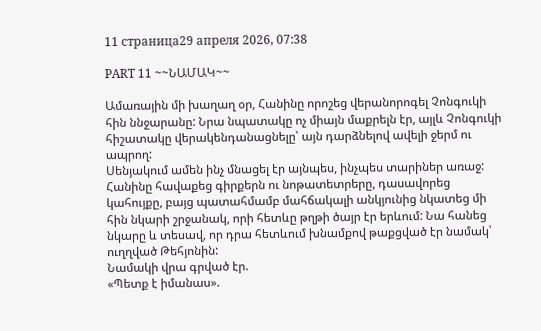11 страница29 апреля 2026, 07:38

PART 11 ~~ՆԱՄԱԿ~~

Ամառային մի խաղաղ օր, Հանինը որոշեց վերանորոգել Չոնգուկի հին ննջարանը: Նրա նպատակը ոչ միայն մաքրելն էր, այլև Չոնգուկի հիշատակը վերակենդանացնելը՝ այն դարձնելով ավելի ջերմ ու ապրող:
Սենյակում ամեն ինչ մնացել էր այնպես, ինչպես տարիներ առաջ: Հանինը հավաքեց գիրքերն ու նոթատետրերը, դասավորեց կահույքը, բայց պատահմամբ մահճակալի անկյունից նկատեց մի հին նկարի շրջանակ, որի հետևը թղթի ծայր էր երևում: Նա հանեց նկարը և տեսավ, որ դրա հետևում խնամքով թաքցված էր նամակ՝ ուղղված Թեհյոնին:
Նամակի վրա գրված էր.
«Պետք է իմանաս».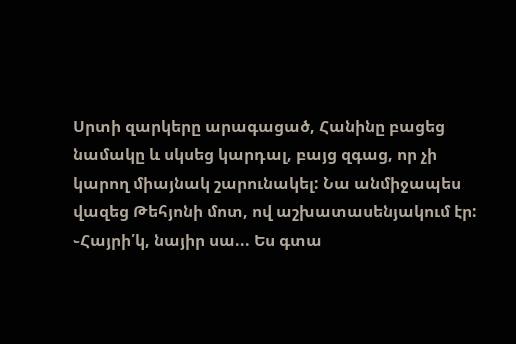Սրտի զարկերը արագացած, Հանինը բացեց նամակը և սկսեց կարդալ, բայց զգաց, որ չի կարող միայնակ շարունակել: Նա անմիջապես վազեց Թեհյոնի մոտ, ով աշխատասենյակում էր:
֊Հայրի՛կ, նայիր սա... Ես գտա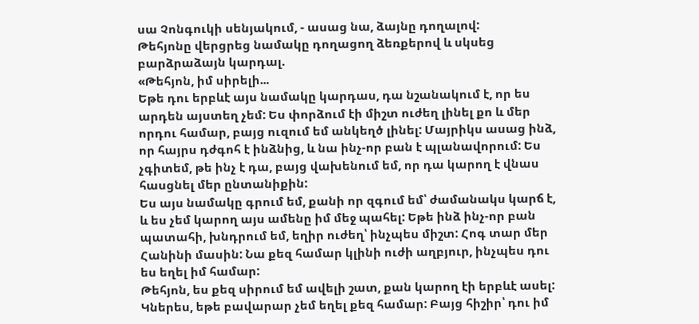սա Չոնգուկի սենյակում, - ասաց նա, ձայնը դողալով:
Թեհյոնը վերցրեց նամակը դողացող ձեռքերով և սկսեց բարձրաձայն կարդալ.
«Թեհյոն, իմ սիրելի...
Եթե դու երբևէ այս նամակը կարդաս, դա նշանակում է, որ ես արդեն այստեղ չեմ: Ես փորձում էի միշտ ուժեղ լինել քո և մեր որդու համար, բայց ուզում եմ անկեղծ լինել: Մայրիկս ասաց ինձ, որ հայրս դժգոհ է ինձնից, և նա ինչ-որ բան է պլանավորում: Ես չգիտեմ, թե ինչ է դա, բայց վախենում եմ, որ դա կարող է վնաս հասցնել մեր ընտանիքին:
Ես այս նամակը գրում եմ, քանի որ զգում եմ՝ ժամանակս կարճ է, և ես չեմ կարող այս ամենը իմ մեջ պահել: Եթե ինձ ինչ-որ բան պատահի, խնդրում եմ, եղիր ուժեղ՝ ինչպես միշտ: Հոգ տար մեր Հանինի մասին: Նա քեզ համար կլինի ուժի աղբյուր, ինչպես դու ես եղել իմ համար:
Թեհյոն, ես քեզ սիրում եմ ավելի շատ, քան կարող էի երբևէ ասել: Կներես, եթե բավարար չեմ եղել քեզ համար: Բայց հիշիր՝ դու իմ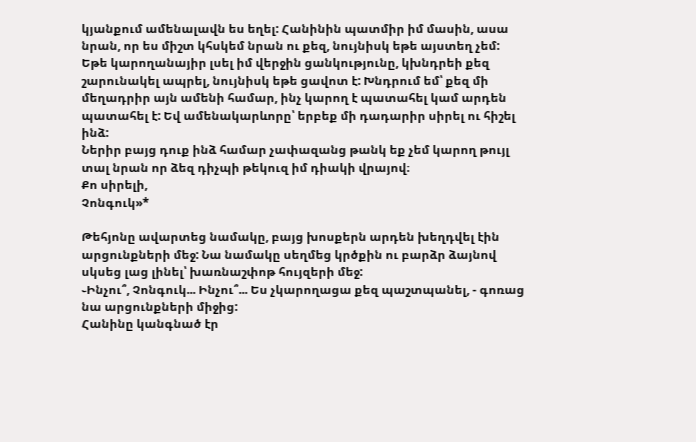կյանքում ամենալավն ես եղել: Հանինին պատմիր իմ մասին, ասա նրան, որ ես միշտ կհսկեմ նրան ու քեզ, նույնիսկ եթե այստեղ չեմ:
Եթե կարողանայիր լսել իմ վերջին ցանկությունը, կխնդրեի քեզ շարունակել ապրել, նույնիսկ եթե ցավոտ է: Խնդրում եմ՝ քեզ մի մեղադրիր այն ամենի համար, ինչ կարող է պատահել կամ արդեն պատահել է: Եվ ամենակարևորը՝ երբեք մի դադարիր սիրել ու հիշել ինձ:
Ներիր բայց դուք ինձ համար չափազանց թանկ եք չեմ կարող թույլ տալ նրան որ ձեզ դիչպի թեկուզ իմ դիակի վրայով։
Քո սիրելի,
Չոնգուկ»*

Թեհյոնը ավարտեց նամակը, բայց խոսքերն արդեն խեղդվել էին արցունքների մեջ: Նա նամակը սեղմեց կրծքին ու բարձր ձայնով սկսեց լաց լինել՝ խառնաշփոթ հույզերի մեջ:
֊Ինչու՞, Չոնգուկ... Ինչու՞... Ես չկարողացա քեզ պաշտպանել, - գոռաց նա արցունքների միջից:
Հանինը կանգնած էր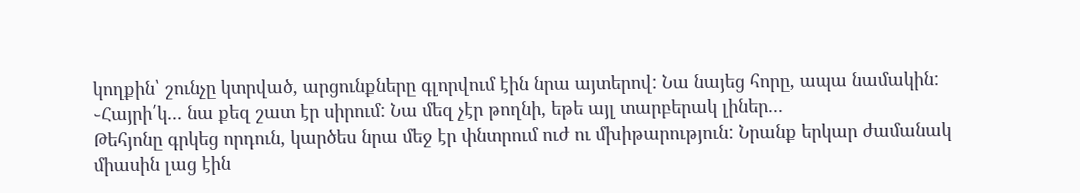կողքին՝ շունչը կտրված, արցունքները գլորվում էին նրա այտերով: Նա նայեց հորը, ապա նամակին:
֊Հայրի՛կ... նա քեզ շատ էր սիրում: Նա մեզ չէր թողնի, եթե այլ տարբերակ լիներ...
Թեհյոնը գրկեց որդուն, կարծես նրա մեջ էր փնտրում ուժ ու մխիթարություն: Նրանք երկար ժամանակ միասին լաց էին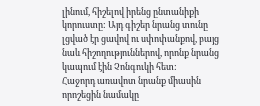լինում, հիշելով իրենց ընտանիքի կորուստը: Այդ գիշեր նրանց տունը լցված էր ցավով ու սփոփանքով, բայց նաև հիշողություններով, որոնք նրանց կապում էին Չոնգուկի հետ:
Հաջորդ առավոտ նրանք միասին որոշեցին նամակը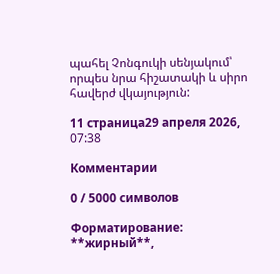պահել Չոնգուկի սենյակում՝ որպես նրա հիշատակի և սիրո հավերժ վկայություն:

11 страница29 апреля 2026, 07:38

Комментарии

0 / 5000 символов

Форматирование: **жирный**,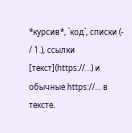*курсив*, `код`, списки (- / 1.), ссылки [текст](https://…) и обычные https://… в тексте.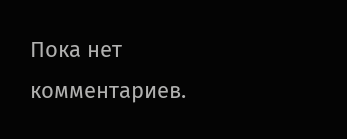Пока нет комментариев.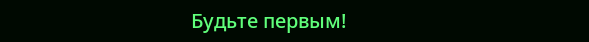Будьте первым!